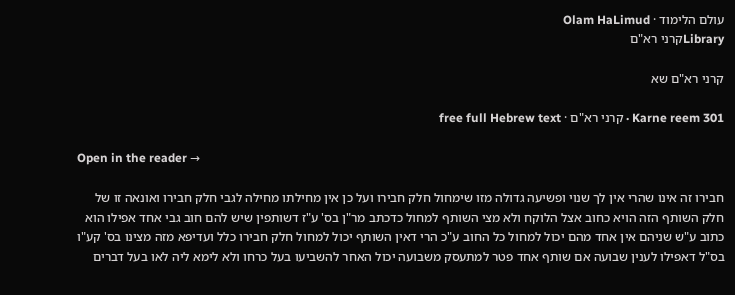עולם הלימוד · Olam HaLimud
Libraryקרני רא"ם

קרני רא"ם שא

Karne reem 301 · קרני רא"ם · free full Hebrew text

Open in the reader →

חבירו זה אינו שהרי אין לך שנוי ופשיעה גדולה מזו שימחול חלק חבירו ועל כן אין מחילתו מחילה לגבי חלק חבירו ואונאה זו של חלק השותף הזה הויא כחוב אצל הלוקח ולא מצי השותף למחול כדכתב מר"ן בס' ע"ז דשותפין שיש להם חוב גבי אחד אפילו הוא כתוב ע"ש שניהם אין אחד מהם יכול למחול כל החוב ע"כ הרי דאין השותף יכול למחול חלק חבירו כלל ועדיפא מזה מצינו בס' קע"ו בס"ל דאפילו לענין שבועה אם שותף אחד פטר למתעסק משבועה יכול האחר להשביעו בעל כרחו ולא לימא ליה לאו בעל דברים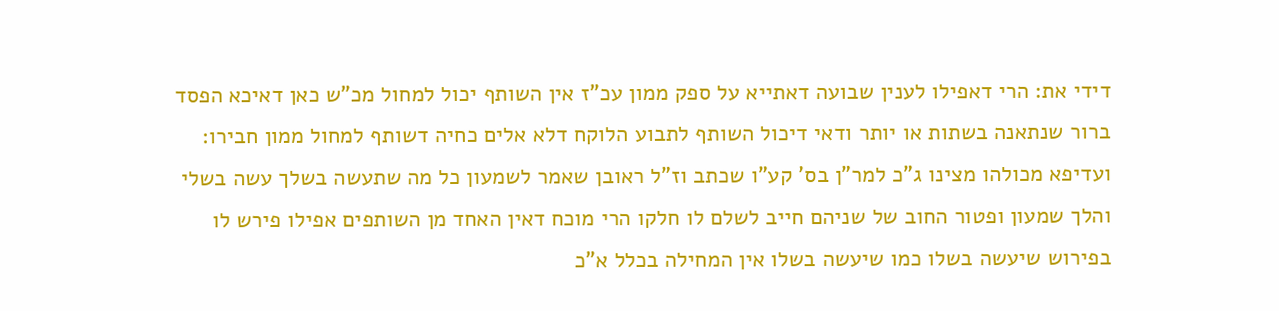דידי את: הרי דאפילו לענין שבועה דאתייא על ספק ממון עכ"ז אין השותף יכול למחול מכ"ש כאן דאיכא הפסד ברור שנתאנה בשתות או יותר ודאי דיכול השותף לתבוע הלוקח דלא אלים כחיה דשותף למחול ממון חבירו: ועדיפא מכולהו מצינו ג"כ למר"ן בס' קע"ו שכתב וז"ל ראובן שאמר לשמעון כל מה שתעשה בשלך עשה בשלי והלך שמעון ופטור החוב של שניהם חייב לשלם לו חלקו הרי מוכח דאין האחד מן השותפים אפילו פירש לו בפירוש שיעשה בשלו כמו שיעשה בשלו אין המחילה בכלל א"כ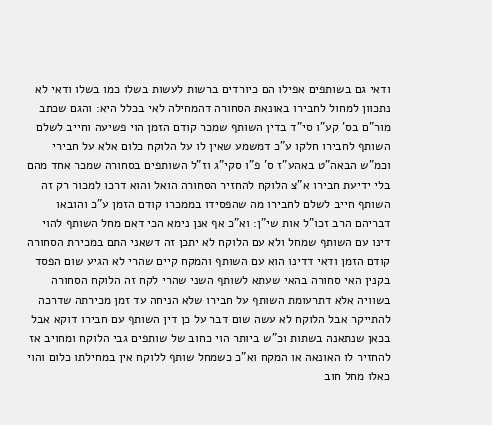ודאי גם בשותפים אפילו הם כיורדים ברשות לעשות בשלו כמו בשלו ודאי לא נתכוון למחול לחבירו באונאת הסחורה דהמחילה לאי בכלל היא: והגם שכתב מור"ם בס' קע"ו סי"ד בדין השותף שמכר קודם הזמן הוי פשיעה וחייב לשלם השותף לחבירו חלקו ע"כ דמשמע שאין לו על הלוקח כלום אלא על חבירי וכמ"ש הבאה"ט באהע"ז ס' פ"ו סקי"ג וז"ל השותפים בסחורה שמכר אחד מהם בלי ידיעת חבירו א"צ הלוקח להחזיר הסחורה הואל והוא דרכו למכור רק זה השותף חייב לשלם לחבירו מה שהפסידו בממכרו קודם הזמן ע"כ והובאו דבריהם הרב זכו"ל אות שי"ן: וא"כ אף אנן נימא הכי דאם מחל השותף להוי דינו עם השותף שמחל ולא עם הלוקח לא יתכן זה דשאני התם במכירת הסחורה קודם הזמן ודאי דדינו הוא עם השותף והמקח קיים שהרי לא הגיע שום הפסד בקנין האי סחורה בהאי שעתא לשותף השני שהרי לקח זה הלוקח הסחורה בשוויה אלא דתרעומת השותף על חבירו שלא הניחה עד זמן מכירתה שדרכה להתייקר אבל הלוקח לא עשה שום דבר על כן דין השותף עם חבירו דוקא אבל בכאן שנתאנה בשתות וכ"ש ביותר הוי כחוב של שותפים גבי הלוקח ומחויב אז להחזיר לו האונאה או המקח וא"כ כשמחל שותף ללוקח אין במחילתו כלום והוי כאלו מחל חוב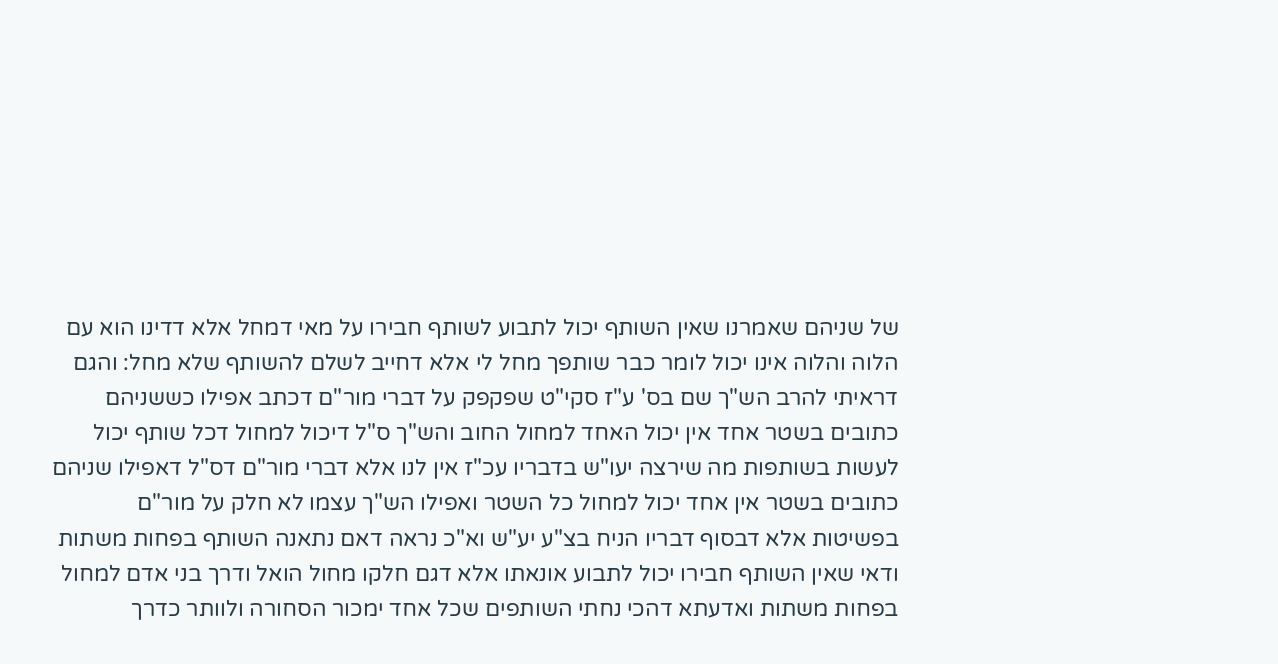של שניהם שאמרנו שאין השותף יכול לתבוע לשותף חבירו על מאי דמחל אלא דדינו הוא עם הלוה והלוה אינו יכול לומר כבר שותפך מחל לי אלא דחייב לשלם להשותף שלא מחל: והגם דראיתי להרב הש"ך שם בס' ע"ז סקי"ט שפקפק על דברי מור"ם דכתב אפילו כששניהם כתובים בשטר אחד אין יכול האחד למחול החוב והש"ך ס"ל דיכול למחול דכל שותף יכול לעשות בשותפות מה שירצה יעו"ש בדבריו עכ"ז אין לנו אלא דברי מור"ם דס"ל דאפילו שניהם כתובים בשטר אין אחד יכול למחול כל השטר ואפילו הש"ך עצמו לא חלק על מור"ם בפשיטות אלא דבסוף דבריו הניח בצ"ע יע"ש וא"כ נראה דאם נתאנה השותף בפחות משתות ודאי שאין השותף חבירו יכול לתבוע אונאתו אלא דגם חלקו מחול הואל ודרך בני אדם למחול בפחות משתות ואדעתא דהכי נחתי השותפים שכל אחד ימכור הסחורה ולוותר כדרך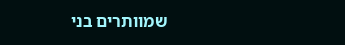שמוותרים בני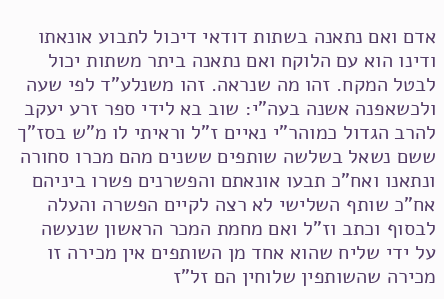אדם ואם נתאנה בשתות דודאי דיכול לתבוע אונאתו ודינו הוא עם הלוקח ואם נתאנה ביתר משתות יכול לבטל המקח. זהו מה שנראה. זהו משנלע"ד לפי שעה ולכשאפנה אשנה בעה"י: שוב בא לידי ספר זרע יעקב להרב הגדול כמוהר"י נאיים ז"ל וראיתי לו מ"ש בסז"ך ששם נשאל בשלשה שותפים ששנים מהם מכרו סחורה ונתאנו ואח"כ תבעו אונאתם והפשרנים פשרו ביניהם אח"כ שותף השלישי לא רצה לקיים הפשרה והעלה לבסוף וכתב וז"ל ואם מחמת המכר הראשון שנעשה על ידי שליח שהוא אחד מן השותפים אין מכירה זו מכירה שהשותפין שלוחין הם זל"ז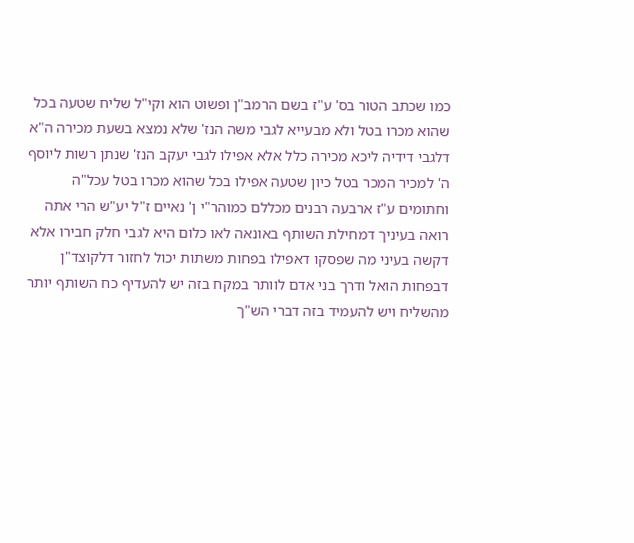כמו שכתב הטור בס' ע"ז בשם הרמב"ן ופשוט הוא וקי"ל שליח שטעה בכל שהוא מכרו בטל ולא מבעייא לגבי משה הנז' שלא נמצא בשעת מכירה ה"א דלגבי דידיה ליכא מכירה כלל אלא אפילו לגבי יעקב הנז' שנתן רשות ליוסף ה' למכיר המכר בטל כיון שטעה אפילו בכל שהוא מכרו בטל עכל"ה וחתומים ע"ז ארבעה רבנים מכללם כמוהר"י ן' נאיים ז"ל יע"ש הרי אתה רואה בעיניך דמחילת השותף באונאה לאו כלום היא לגבי חלק חבירו אלא דקשה בעיני מה שפסקו דאפילו בפחות משתות יכול לחזור דלקוצד"ן דבפחות הואל ודרך בני אדם לוותר במקח בזה יש להעדיף כח השותף יותר מהשליח ויש להעמיד בזה דברי הש"ך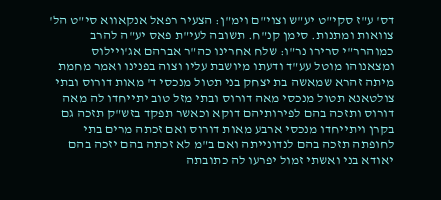דס' ע"ז סקי"ט יע"ש וצוי"ם וימ"ן: הצעיר רפאל אנקאווא סי"ט הל' צוואות ומתנות. סימן קנ"ח. תשובה לעי"ת פאס יע"ה להרב כמוהרר"י סרירו נר"ו: שלח אחרינו כה"ר אברהם אג'ויילוס ומצאנוהו מוטל עע"ד ודעתו מיושבת עליו וצוה בפנינו ואמר מחמת מיתה זהרא שמאשה בת יצחק בני תטול מנכסי ד' מאות דורוס ובתי צולטאנא תטול מנכסי מאה דורוס ובתי מזל טוב יתייחדו לה מאה דורוס ותזכה בהם לפירותיהם דוקא וכאשר תפקד בזש"ק תזכה גם בקרן ויתייחדו מנכסי ארבע מאות דורוס ואם זכתה מרים בתי לחופתה תזכה בהם לנדונייתה ואם ב"מ לא זכתה בהם יזכה בהם יאודא בני ואשתי זמול יפרעו לה כתובתה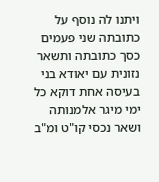ויתנו לה נוסף על כתובתה שני פעמים כסך כתובתה ותשאר נזונית עם יאודא בני בעיסה אחת דוקא כל ימי מיגר אלמנותה ושאר נכסי קו"ט ומ"ב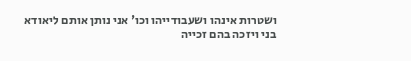ושטרות אינהו ושעבודייהו וכו' אני נותן אותם ליאודא בני ויזכה בהם זכייה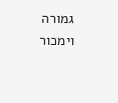גמורה וימכור